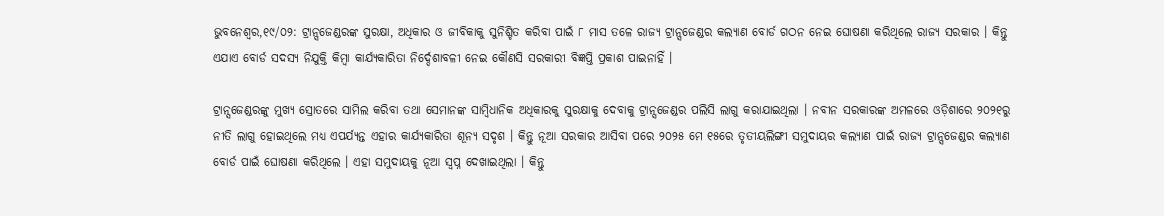ଭୁବନେଶ୍ୱର,୧୯/୦୨: ଟ୍ରାନ୍ସଜେଣ୍ଡରଙ୍କ ସୁରକ୍ଷା, ଅଧିକାର ଓ ଜୀବିକାକୁ ସୁନିଶ୍ଚିତ କରିବା ପାଇଁ ୮ ମାସ ତଳେ ରାଜ୍ୟ ଟ୍ରାନ୍ସଜେଣ୍ଡର କଲ୍ୟାଣ ବୋର୍ଡ ଗଠନ ନେଇ ଘୋଷଣା କରିଥିଲେ ରାଜ୍ୟ ସରକାର । କିନ୍ତୁ ଏଯାଏ ବୋର୍ଡ ସଦସ୍ୟ ନିଯୁକ୍ତି କିମ୍ବା କାର୍ଯ୍ୟକାରିତା ନିର୍ଦ୍ଦେଶାବଳୀ ନେଇ କୌଣସି ସରକାରୀ ବିଜ୍ଞପ୍ତି ପ୍ରକାଶ ପାଇନାହିଁ ।

ଟ୍ରାନ୍ସଜେଣ୍ଡରଙ୍କୁ ମୁଖ୍ୟ ସ୍ରୋତରେ ସାମିଲ କରିବା ତଥା ସେମାନଙ୍କ ସାମ୍ବିଧାନିକ ଅଧିକାରକୁ ସୁରକ୍ଷାକୁ ଦେବାକୁ ଟ୍ରାନ୍ସଜେଣ୍ଡର ପଲିସି ଲାଗୁ କରାଯାଇଥିଲା । ନବୀନ ସରକାରଙ୍କ ଅମଳରେ ଓଡ଼ିଶାରେ ୨୦୨୧ରୁ ନୀତି ଲାଗୁ ହୋଇଥିଲେ ମଧ୍ୟ ଏପର୍ଯ୍ୟନ୍ତ ଏହାର କାର୍ଯ୍ୟକାରିତା ଶୂନ୍ୟ ସଦୃଶ । କିନ୍ତୁ ନୂଆ ସରକାର ଆସିବା ପରେ ୨୦୨୫ ମେ ୧୫ରେ ତୃତୀୟଲିଙ୍ଗୀ ସମୁଦାୟର କଲ୍ୟାଣ ପାଇଁ ରାଜ୍ୟ ଟ୍ରାନ୍ସଜେଣ୍ଡର କଲ୍ୟାଣ ବୋର୍ଡ ପାଇଁ ଘୋଷଣା କରିଥିଲେ । ଏହା ସମୁଦାୟକୁ ନୂଆ ସ୍ୱପ୍ନ ଦେଖାଇଥିଲା । କିନ୍ତୁ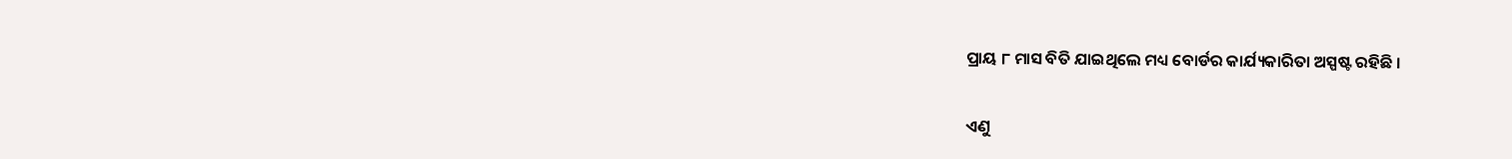ପ୍ରାୟ ୮ ମାସ ବିତି ଯାଇଥିଲେ ମଧ୍ୟ ବୋର୍ଡର କାର୍ଯ୍ୟକାରିତା ଅସ୍ପଷ୍ଟ ରହିଛି ।

ଏଣୁ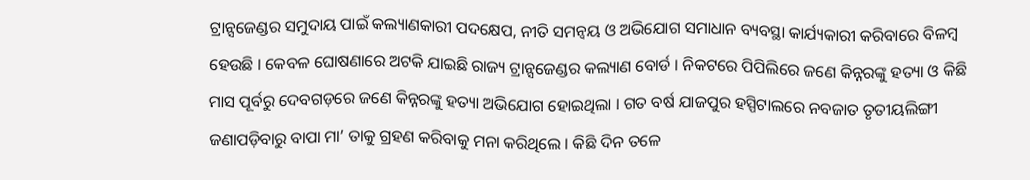ଟ୍ରାନ୍ସଜେଣ୍ଡର ସମୁଦାୟ ପାଇଁ କଲ୍ୟାଣକାରୀ ପଦକ୍ଷେପ, ନୀତି ସମନ୍ୱୟ ଓ ଅଭିଯୋଗ ସମାଧାନ ବ୍ୟବସ୍ଥା କାର୍ଯ୍ୟକାରୀ କରିବାରେ ବିଳମ୍ବ ହେଉଛି । କେବଳ ଘୋଷଣାରେ ଅଟକି ଯାଇଛି ରାଜ୍ୟ ଟ୍ରାନ୍ସଜେଣ୍ଡର କଲ୍ୟାଣ ବୋର୍ଡ । ନିକଟରେ ପିପିଲିରେ ଜଣେ କିନ୍ନରଙ୍କୁ ହତ୍ୟା ଓ କିଛି ମାସ ପୂର୍ବରୁ ଦେବଗଡ଼ରେ ଜଣେ କିନ୍ନରଙ୍କୁ ହତ୍ୟା ଅଭିଯୋଗ ହୋଇଥିଲା । ଗତ ବର୍ଷ ଯାଜପୁର ହସ୍ପିଟାଲରେ ନବଜାତ ତୃତୀୟଲିଙ୍ଗୀ ଜଣାପଡ଼ିବାରୁ ବାପା ମା’ ତାକୁ ଗ୍ରହଣ କରିବାକୁ ମନା କରିଥିଲେ । କିଛି ଦିନ ତଳେ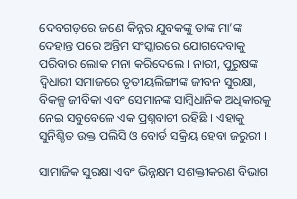ଦେବଗଡ଼ରେ ଜଣେ କିନ୍ନର ଯୁବକଙ୍କୁ ତାଙ୍କ ମା’ଙ୍କ ଦେହାନ୍ତ ପରେ ଅନ୍ତିମ ସଂସ୍କାରରେ ଯୋଗଦେବାକୁ ପରିବାର ଲୋକ ମନା କରିଦେଲେ । ନାରୀ, ପୁରୁଷଙ୍କ ଦ୍ୱିଧାରୀ ସମାଜରେ ତୃତୀୟଲିଙ୍ଗୀଙ୍କ ଜୀବନ ସୁରକ୍ଷା, ବିକଳ୍ପ ଜୀବିକା ଏବଂ ସେମାନଙ୍କ ସାମ୍ବିଧାନିକ ଅଧିକାରକୁ ନେଇ ସବୁବେଳେ ଏକ ପ୍ରଶ୍ନବାଚୀ ରହିଛି । ଏହାକୁ ସୁନିଶ୍ଚିତ ଉକ୍ତ ପଲିସି ଓ ବୋର୍ଡ ସକ୍ରିୟ ହେବା ଜରୁରୀ ।

ସାମାଜିକ ସୁରକ୍ଷା ଏବଂ ଭିନ୍ନକ୍ଷମ ସଶକ୍ତୀକରଣ ବିଭାଗ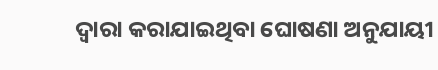ଦ୍ୱାରା କରାଯାଇଥିବା ଘୋଷଣା ଅନୁଯାୟୀ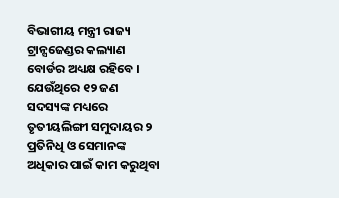ବିଭାଗୀୟ ମନ୍ତ୍ରୀ ରାଜ୍ୟ ଟ୍ରାନ୍ସଜେଣ୍ଡର କଲ୍ୟାଣ ବୋର୍ଡର ଅଧ୍ୟକ୍ଷ ରହିବେ । ଯେଉଁଥିରେ ୧୨ ଜଣ ସଦସ୍ୟଙ୍କ ମଧ୍ୟରେ ତୃତୀୟଲିଙ୍ଗୀ ସମୁଦାୟର ୨ ପ୍ରତିନିଧି ଓ ସେମାନଙ୍କ ଅଧିକାର ପାଇଁ କାମ କରୁଥିବା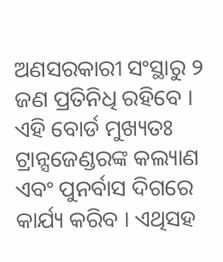ଅଣସରକାରୀ ସଂସ୍ଥାରୁ ୨ ଜଣ ପ୍ରତିନିଧି ରହିବେ । ଏହି ବୋର୍ଡ ମୁଖ୍ୟତଃ ଟ୍ରାନ୍ସଜେଣ୍ଡରଙ୍କ କଲ୍ୟାଣ ଏବଂ ପୁନର୍ବାସ ଦିଗରେ କାର୍ଯ୍ୟ କରିବ । ଏଥିସହ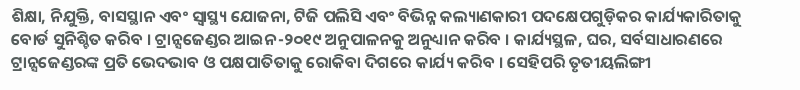ଶିକ୍ଷା, ନିଯୁକ୍ତି, ବାସସ୍ଥାନ ଏବଂ ସ୍ୱାସ୍ଥ୍ୟ ଯୋଜନା, ଟିଜି ପଲିସି ଏବଂ ବିଭିନ୍ନ କଲ୍ୟାଣକାରୀ ପଦକ୍ଷେପଗୁଡ଼ିକର କାର୍ଯ୍ୟକାରିତାକୁ ବୋର୍ଡ ସୁନିଶ୍ଚିତ କରିବ । ଟ୍ରାନ୍ସଜେଣ୍ଡର ଆଇନ-୨୦୧୯ ଅନୁପାଳନକୁ ଅନୁଧ୍ୟାନ କରିବ । କାର୍ଯ୍ୟସ୍ଥଳ, ଘର, ସର୍ବସାଧାରଣରେ ଟ୍ରାନ୍ସଜେଣ୍ଡରଙ୍କ ପ୍ରତି ଭେଦଭାବ ଓ ପକ୍ଷପାତିତାକୁ ରୋକିବା ଦିଗରେ କାର୍ଯ୍ୟ କରିବ । ସେହିପରି ତୃତୀୟଲିଙ୍ଗୀ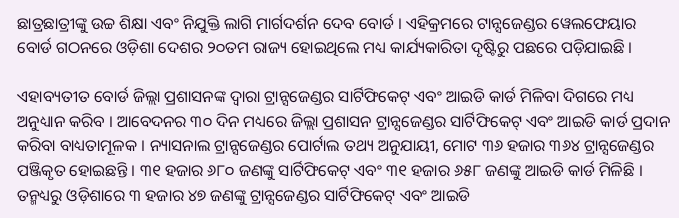ଛାତ୍ରଛାତ୍ରୀଙ୍କୁ ଉଚ୍ଚ ଶିକ୍ଷା ଏବଂ ନିଯୁକ୍ତି ଲାଗି ମାର୍ଗଦର୍ଶନ ଦେବ ବୋର୍ଡ । ଏହିକ୍ରମରେ ଟାନ୍ସଜେଣ୍ଡର ୱେଲଫେୟାର ବୋର୍ଡ ଗଠନରେ ଓଡ଼ିଶା ଦେଶର ୨୦ତମ ରାଜ୍ୟ ହୋଇଥିଲେ ମଧ୍ୟ କାର୍ଯ୍ୟକାରିତା ଦୃଷ୍ଟିରୁ ପଛରେ ପଡ଼ିଯାଇଛି ।

ଏହାବ୍ୟତୀତ ବୋର୍ଡ ଜିଲ୍ଲା ପ୍ରଶାସନଙ୍କ ଦ୍ୱାରା ଟ୍ରାନ୍ସଜେଣ୍ଡର ସାର୍ଟିଫିକେଟ୍ ଏବଂ ଆଇଡି କାର୍ଡ ମିଳିବା ଦିଗରେ ମଧ୍ୟ ଅନୁଧ୍ୟାନ କରିବ । ଆବେଦନର ୩୦ ଦିନ ମଧ୍ୟରେ ଜିଲ୍ଲା ପ୍ରଶାସନ ଟ୍ରାନ୍ସଜେଣ୍ଡର ସାର୍ଟିଫିକେଟ୍ ଏବଂ ଆଇଡି କାର୍ଡ ପ୍ରଦାନ କରିବା ବାଧ୍ୟତାମୂଳକ । ନ୍ୟାସନାଲ ଟ୍ରାନ୍ସଜେଣ୍ଡର ପୋର୍ଟାଲ ତଥ୍ୟ ଅନୁଯାୟୀ, ମୋଟ ୩୬ ହଜାର ୩୬୪ ଟ୍ରାନ୍ସଜେଣ୍ଡର ପଞ୍ଜିକୃତ ହୋଇଛନ୍ତି । ୩୧ ହଜାର ୬୮୦ ଜଣଙ୍କୁ ସାର୍ଟିଫିକେଟ୍ ଏବଂ ୩୧ ହଜାର ୬୫୮ ଜଣଙ୍କୁ ଆଇଡି କାର୍ଡ ମିଳିଛି । ତନ୍ମଧ୍ୟରୁ ଓଡ଼ିଶାରେ ୩ ହଜାର ୪୭ ଜଣଙ୍କୁ ଟ୍ରାନ୍ସଜେଣ୍ଡର ସାର୍ଟିଫିକେଟ୍ ଏବଂ ଆଇଡି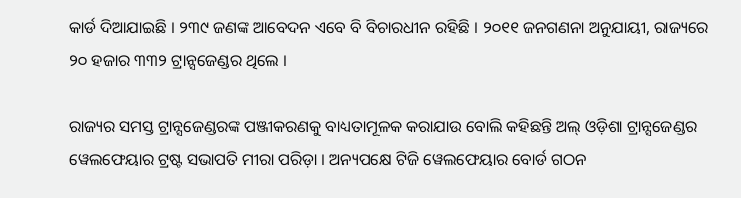କାର୍ଡ ଦିଆଯାଇଛି । ୨୩୯ ଜଣଙ୍କ ଆବେଦନ ଏବେ ବି ବିଚାରଧୀନ ରହିଛି । ୨୦୧୧ ଜନଗଣନା ଅନୁଯାୟୀ, ରାଜ୍ୟରେ ୨୦ ହଜାର ୩୩୨ ଟ୍ରାନ୍ସଜେଣ୍ଡର ଥିଲେ ।

ରାଜ୍ୟର ସମସ୍ତ ଟ୍ରାନ୍ସଜେଣ୍ଡରଙ୍କ ପଞ୍ଜୀକରଣକୁ ବାଧ୍ୟତାମୂଳକ କରାଯାଉ ବୋଲି କହିଛନ୍ତି ଅଲ୍ ଓଡ଼ିଶା ଟ୍ରାନ୍ସଜେଣ୍ଡର ୱେଲଫେୟାର ଟ୍ରଷ୍ଟ ସଭାପତି ମୀରା ପରିଡ଼ା । ଅନ୍ୟପକ୍ଷେ ଟିଜି ୱେଲଫେୟାର ବୋର୍ଡ ଗଠନ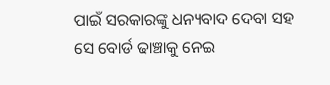ପାଇଁ ସରକାରଙ୍କୁ ଧନ୍ୟବାଦ ଦେବା ସହ ସେ ବୋର୍ଡ ଢାଞ୍ଚାକୁ ନେଇ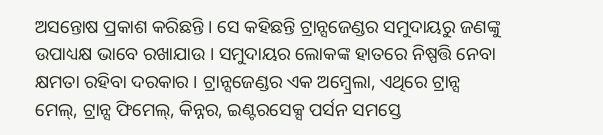ଅସନ୍ତୋଷ ପ୍ରକାଶ କରିଛନ୍ତି । ସେ କହିଛନ୍ତି ଟ୍ରାନ୍ସଜେଣ୍ଡର ସମୁଦାୟରୁ ଜଣଙ୍କୁ ଉପାଧ୍ୟକ୍ଷ ଭାବେ ରଖାଯାଉ । ସମୁଦାୟର ଲୋକଙ୍କ ହାତରେ ନିଷ୍ପତ୍ତି ନେବା କ୍ଷମତା ରହିବା ଦରକାର । ଟ୍ରାନ୍ସଜେଣ୍ଡର ଏକ ଅମ୍ବ୍ରେଲା, ଏଥିରେ ଟ୍ରାନ୍ସ ମେଲ୍, ଟ୍ରାନ୍ସ ଫିମେଲ୍, କିନ୍ନର, ଇଣ୍ଟରସେକ୍ସ ପର୍ସନ ସମସ୍ତେ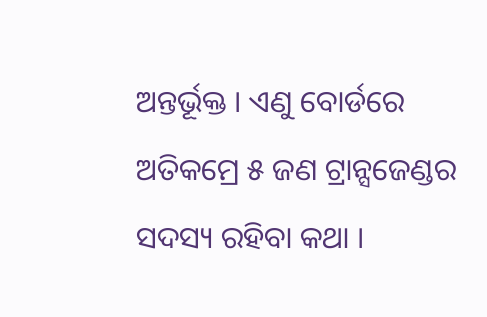ଅନ୍ତର୍ଭୂକ୍ତ । ଏଣୁ ବୋର୍ଡରେ ଅତିକମ୍ରେ ୫ ଜଣ ଟ୍ରାନ୍ସଜେଣ୍ଡର ସଦସ୍ୟ ରହିବା କଥା ।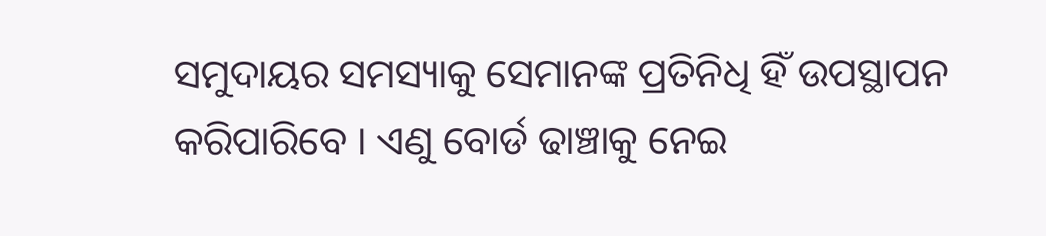ସମୁଦାୟର ସମସ୍ୟାକୁ ସେମାନଙ୍କ ପ୍ରତିନିଧି ହିଁ ଉପସ୍ଥାପନ କରିପାରିବେ । ଏଣୁ ବୋର୍ଡ ଢାଞ୍ଚାକୁ ନେଇ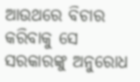ଆଉଥରେ ବିଚାର କରିବାକୁ ସେ ସରକାରଙ୍କୁ ଅନୁରୋଧ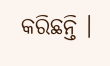କରିଛନ୍ତି ।